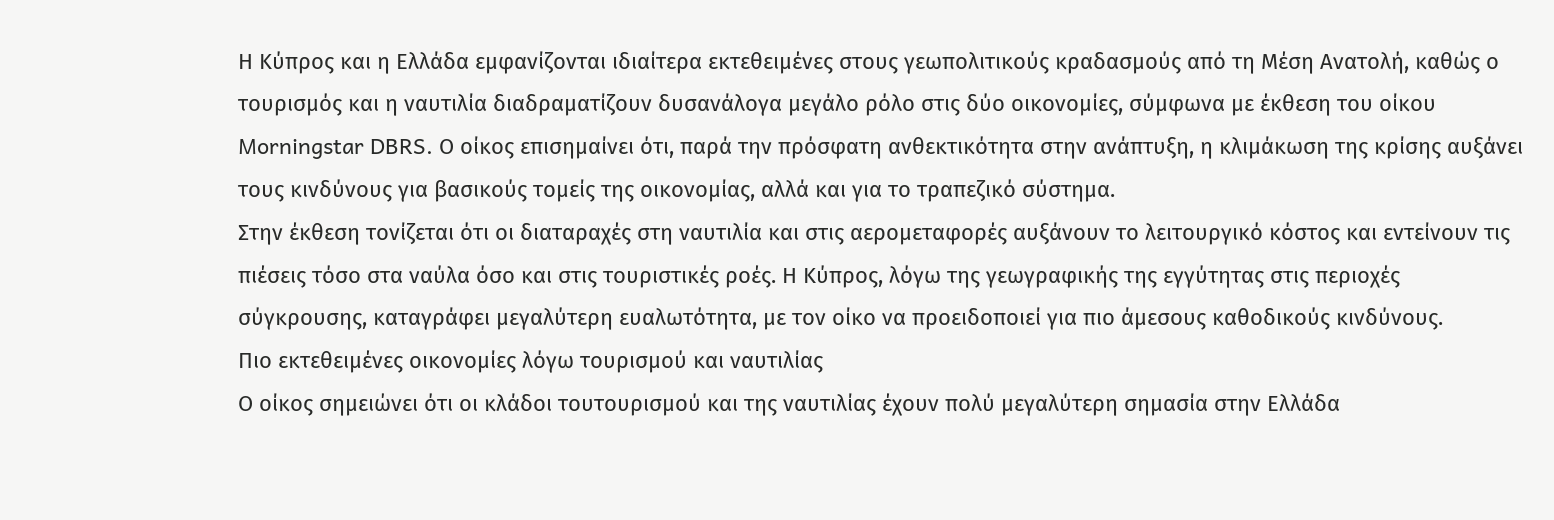Η Κύπρος και η Ελλάδα εμφανίζονται ιδιαίτερα εκτεθειμένες στους γεωπολιτικούς κραδασμούς από τη Μέση Ανατολή, καθώς ο τουρισμός και η ναυτιλία διαδραματίζουν δυσανάλογα μεγάλο ρόλο στις δύο οικονομίες, σύμφωνα με έκθεση του οίκου Morningstar DBRS. Ο οίκος επισημαίνει ότι, παρά την πρόσφατη ανθεκτικότητα στην ανάπτυξη, η κλιμάκωση της κρίσης αυξάνει τους κινδύνους για βασικούς τομείς της οικονομίας, αλλά και για το τραπεζικό σύστημα.
Στην έκθεση τονίζεται ότι οι διαταραχές στη ναυτιλία και στις αερομεταφορές αυξάνουν το λειτουργικό κόστος και εντείνουν τις πιέσεις τόσο στα ναύλα όσο και στις τουριστικές ροές. Η Κύπρος, λόγω της γεωγραφικής της εγγύτητας στις περιοχές σύγκρουσης, καταγράφει μεγαλύτερη ευαλωτότητα, με τον οίκο να προειδοποιεί για πιο άμεσους καθοδικούς κινδύνους.
Πιο εκτεθειμένες οικονομίες λόγω τουρισμού και ναυτιλίας
Ο οίκος σημειώνει ότι οι κλάδοι τουτουρισμού και της ναυτιλίας έχουν πολύ μεγαλύτερη σημασία στην Ελλάδα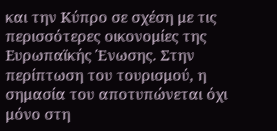και την Κύπρο σε σχέση με τις περισσότερες οικονομίες της Ευρωπαϊκής Ένωσης. Στην περίπτωση του τουρισμού, η σημασία του αποτυπώνεται όχι μόνο στη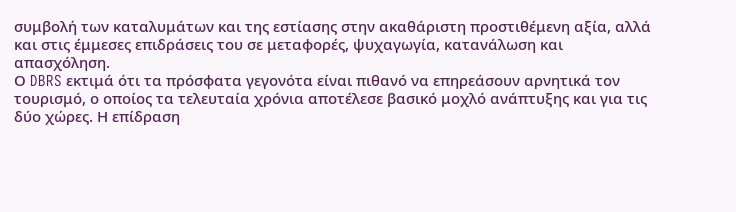συμβολή των καταλυμάτων και της εστίασης στην ακαθάριστη προστιθέμενη αξία, αλλά και στις έμμεσες επιδράσεις του σε μεταφορές, ψυχαγωγία, κατανάλωση και απασχόληση.
Ο DBRS εκτιμά ότι τα πρόσφατα γεγονότα είναι πιθανό να επηρεάσουν αρνητικά τον τουρισμό, ο οποίος τα τελευταία χρόνια αποτέλεσε βασικό μοχλό ανάπτυξης και για τις δύο χώρες. Η επίδραση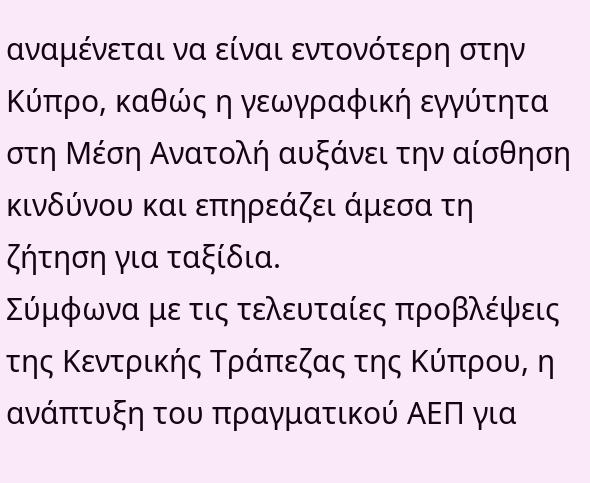αναμένεται να είναι εντονότερη στην Κύπρο, καθώς η γεωγραφική εγγύτητα στη Μέση Ανατολή αυξάνει την αίσθηση κινδύνου και επηρεάζει άμεσα τη ζήτηση για ταξίδια.
Σύμφωνα με τις τελευταίες προβλέψεις της Κεντρικής Τράπεζας της Κύπρου, η ανάπτυξη του πραγματικού ΑΕΠ για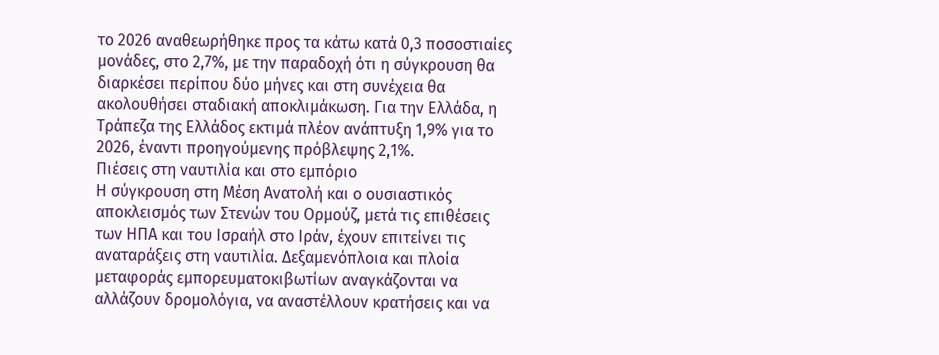το 2026 αναθεωρήθηκε προς τα κάτω κατά 0,3 ποσοστιαίες μονάδες, στο 2,7%, με την παραδοχή ότι η σύγκρουση θα διαρκέσει περίπου δύο μήνες και στη συνέχεια θα ακολουθήσει σταδιακή αποκλιμάκωση. Για την Ελλάδα, η Τράπεζα της Ελλάδος εκτιμά πλέον ανάπτυξη 1,9% για το 2026, έναντι προηγούμενης πρόβλεψης 2,1%.
Πιέσεις στη ναυτιλία και στο εμπόριο
Η σύγκρουση στη Μέση Ανατολή και ο ουσιαστικός αποκλεισμός των Στενών του Ορμούζ, μετά τις επιθέσεις των ΗΠΑ και του Ισραήλ στο Ιράν, έχουν επιτείνει τις αναταράξεις στη ναυτιλία. Δεξαμενόπλοια και πλοία μεταφοράς εμπορευματοκιβωτίων αναγκάζονται να αλλάζουν δρομολόγια, να αναστέλλουν κρατήσεις και να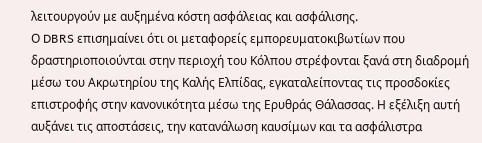λειτουργούν με αυξημένα κόστη ασφάλειας και ασφάλισης.
Ο DBRS επισημαίνει ότι οι μεταφορείς εμπορευματοκιβωτίων που δραστηριοποιούνται στην περιοχή του Κόλπου στρέφονται ξανά στη διαδρομή μέσω του Ακρωτηρίου της Καλής Ελπίδας, εγκαταλείποντας τις προσδοκίες επιστροφής στην κανονικότητα μέσω της Ερυθράς Θάλασσας. Η εξέλιξη αυτή αυξάνει τις αποστάσεις, την κατανάλωση καυσίμων και τα ασφάλιστρα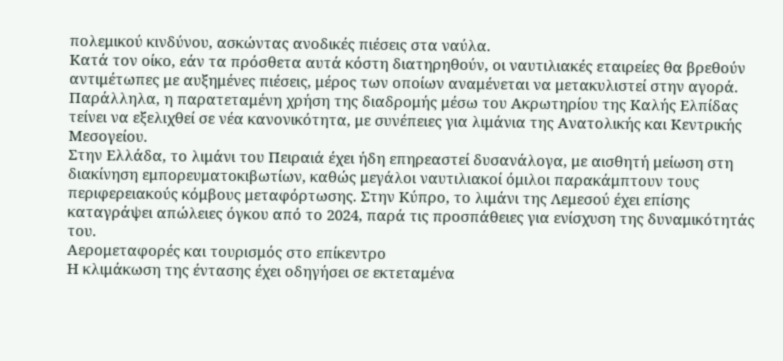πολεμικού κινδύνου, ασκώντας ανοδικές πιέσεις στα ναύλα.
Κατά τον οίκο, εάν τα πρόσθετα αυτά κόστη διατηρηθούν, οι ναυτιλιακές εταιρείες θα βρεθούν αντιμέτωπες με αυξημένες πιέσεις, μέρος των οποίων αναμένεται να μετακυλιστεί στην αγορά. Παράλληλα, η παρατεταμένη χρήση της διαδρομής μέσω του Ακρωτηρίου της Καλής Ελπίδας τείνει να εξελιχθεί σε νέα κανονικότητα, με συνέπειες για λιμάνια της Ανατολικής και Κεντρικής Μεσογείου.
Στην Ελλάδα, το λιμάνι του Πειραιά έχει ήδη επηρεαστεί δυσανάλογα, με αισθητή μείωση στη διακίνηση εμπορευματοκιβωτίων, καθώς μεγάλοι ναυτιλιακοί όμιλοι παρακάμπτουν τους περιφερειακούς κόμβους μεταφόρτωσης. Στην Κύπρο, το λιμάνι της Λεμεσού έχει επίσης καταγράψει απώλειες όγκου από το 2024, παρά τις προσπάθειες για ενίσχυση της δυναμικότητάς του.
Αερομεταφορές και τουρισμός στο επίκεντρο
Η κλιμάκωση της έντασης έχει οδηγήσει σε εκτεταμένα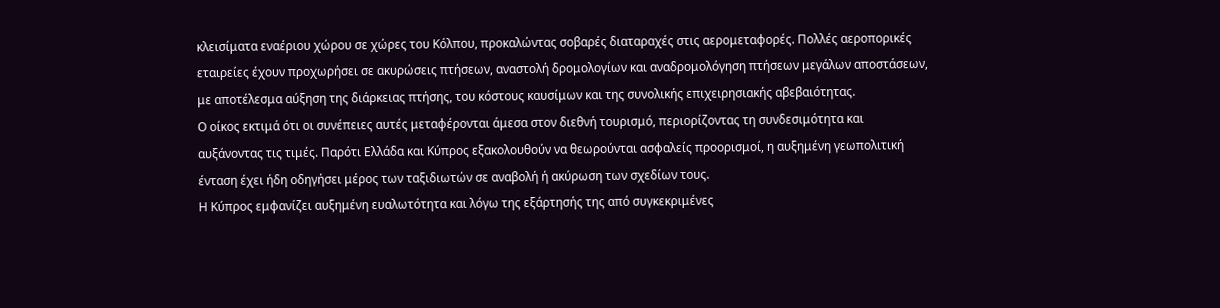κλεισίματα εναέριου χώρου σε χώρες του Κόλπου, προκαλώντας σοβαρές διαταραχές στις αερομεταφορές. Πολλές αεροπορικές εταιρείες έχουν προχωρήσει σε ακυρώσεις πτήσεων, αναστολή δρομολογίων και αναδρομολόγηση πτήσεων μεγάλων αποστάσεων, με αποτέλεσμα αύξηση της διάρκειας πτήσης, του κόστους καυσίμων και της συνολικής επιχειρησιακής αβεβαιότητας.
Ο οίκος εκτιμά ότι οι συνέπειες αυτές μεταφέρονται άμεσα στον διεθνή τουρισμό, περιορίζοντας τη συνδεσιμότητα και αυξάνοντας τις τιμές. Παρότι Ελλάδα και Κύπρος εξακολουθούν να θεωρούνται ασφαλείς προορισμοί, η αυξημένη γεωπολιτική ένταση έχει ήδη οδηγήσει μέρος των ταξιδιωτών σε αναβολή ή ακύρωση των σχεδίων τους.
Η Κύπρος εμφανίζει αυξημένη ευαλωτότητα και λόγω της εξάρτησής της από συγκεκριμένες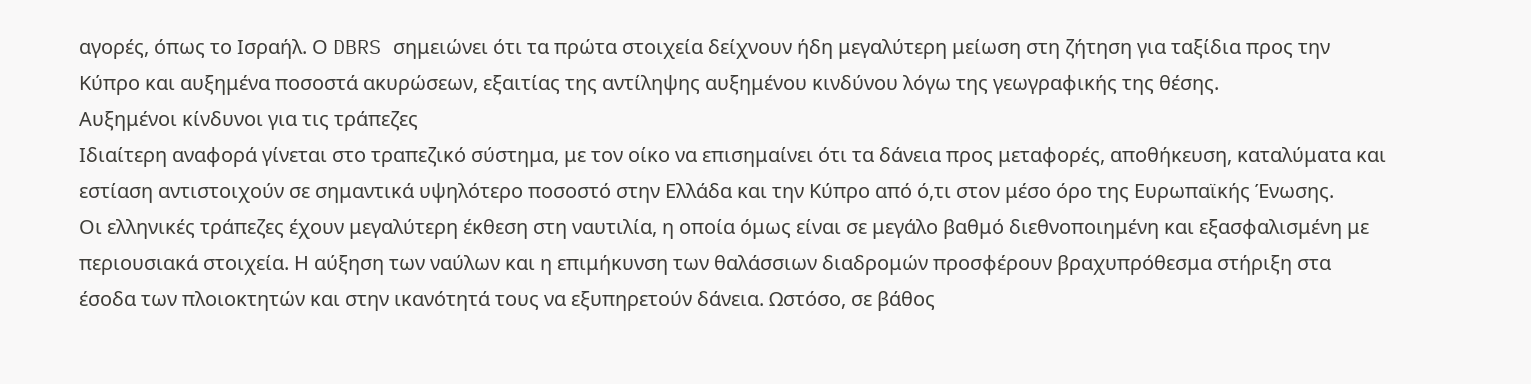αγορές, όπως το Ισραήλ. Ο DBRS σημειώνει ότι τα πρώτα στοιχεία δείχνουν ήδη μεγαλύτερη μείωση στη ζήτηση για ταξίδια προς την Κύπρο και αυξημένα ποσοστά ακυρώσεων, εξαιτίας της αντίληψης αυξημένου κινδύνου λόγω της γεωγραφικής της θέσης.
Αυξημένοι κίνδυνοι για τις τράπεζες
Ιδιαίτερη αναφορά γίνεται στο τραπεζικό σύστημα, με τον οίκο να επισημαίνει ότι τα δάνεια προς μεταφορές, αποθήκευση, καταλύματα και εστίαση αντιστοιχούν σε σημαντικά υψηλότερο ποσοστό στην Ελλάδα και την Κύπρο από ό,τι στον μέσο όρο της Ευρωπαϊκής Ένωσης.
Οι ελληνικές τράπεζες έχουν μεγαλύτερη έκθεση στη ναυτιλία, η οποία όμως είναι σε μεγάλο βαθμό διεθνοποιημένη και εξασφαλισμένη με περιουσιακά στοιχεία. Η αύξηση των ναύλων και η επιμήκυνση των θαλάσσιων διαδρομών προσφέρουν βραχυπρόθεσμα στήριξη στα έσοδα των πλοιοκτητών και στην ικανότητά τους να εξυπηρετούν δάνεια. Ωστόσο, σε βάθος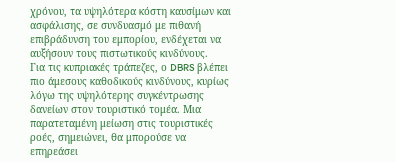χρόνου, τα υψηλότερα κόστη καυσίμων και ασφάλισης, σε συνδυασμό με πιθανή επιβράδυνση του εμπορίου, ενδέχεται να αυξήσουν τους πιστωτικούς κινδύνους.
Για τις κυπριακές τράπεζες, ο DBRS βλέπει πιο άμεσους καθοδικούς κινδύνους, κυρίως λόγω της υψηλότερης συγκέντρωσης δανείων στον τουριστικό τομέα. Μια παρατεταμένη μείωση στις τουριστικές ροές, σημειώνει, θα μπορούσε να επηρεάσει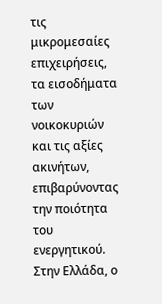τις μικρομεσαίες επιχειρήσεις, τα εισοδήματα των νοικοκυριών και τις αξίες ακινήτων, επιβαρύνοντας την ποιότητα του ενεργητικού.
Στην Ελλάδα, ο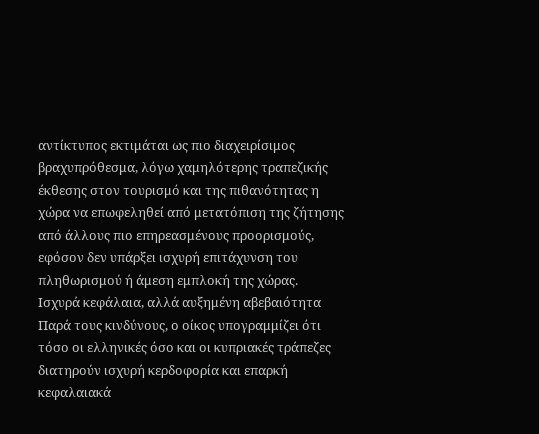αντίκτυπος εκτιμάται ως πιο διαχειρίσιμος βραχυπρόθεσμα, λόγω χαμηλότερης τραπεζικής έκθεσης στον τουρισμό και της πιθανότητας η χώρα να επωφεληθεί από μετατόπιση της ζήτησης από άλλους πιο επηρεασμένους προορισμούς, εφόσον δεν υπάρξει ισχυρή επιτάχυνση του πληθωρισμού ή άμεση εμπλοκή της χώρας.
Ισχυρά κεφάλαια, αλλά αυξημένη αβεβαιότητα
Παρά τους κινδύνους, ο οίκος υπογραμμίζει ότι τόσο οι ελληνικές όσο και οι κυπριακές τράπεζες διατηρούν ισχυρή κερδοφορία και επαρκή κεφαλαιακά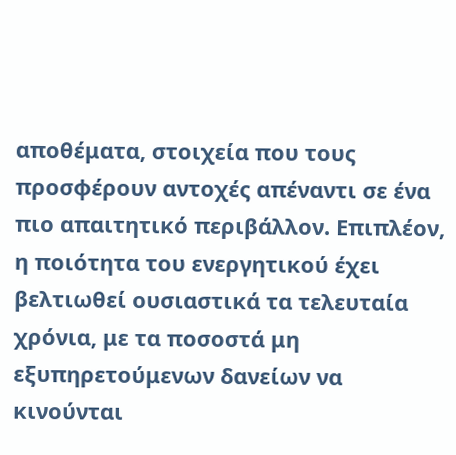αποθέματα, στοιχεία που τους προσφέρουν αντοχές απέναντι σε ένα πιο απαιτητικό περιβάλλον. Επιπλέον, η ποιότητα του ενεργητικού έχει βελτιωθεί ουσιαστικά τα τελευταία χρόνια, με τα ποσοστά μη εξυπηρετούμενων δανείων να κινούνται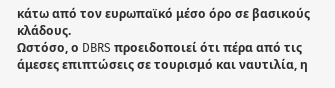κάτω από τον ευρωπαϊκό μέσο όρο σε βασικούς κλάδους.
Ωστόσο, ο DBRS προειδοποιεί ότι πέρα από τις άμεσες επιπτώσεις σε τουρισμό και ναυτιλία, η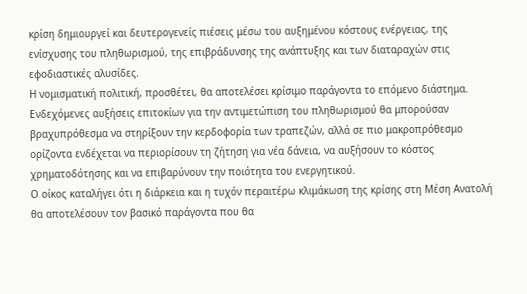κρίση δημιουργεί και δευτερογενείς πιέσεις μέσω του αυξημένου κόστους ενέργειας, της ενίσχυσης του πληθωρισμού, της επιβράδυνσης της ανάπτυξης και των διαταραχών στις εφοδιαστικές αλυσίδες.
Η νομισματική πολιτική, προσθέτει, θα αποτελέσει κρίσιμο παράγοντα το επόμενο διάστημα. Ενδεχόμενες αυξήσεις επιτοκίων για την αντιμετώπιση του πληθωρισμού θα μπορούσαν βραχυπρόθεσμα να στηρίξουν την κερδοφορία των τραπεζών, αλλά σε πιο μακροπρόθεσμο ορίζοντα ενδέχεται να περιορίσουν τη ζήτηση για νέα δάνεια, να αυξήσουν το κόστος χρηματοδότησης και να επιβαρύνουν την ποιότητα του ενεργητικού.
Ο οίκος καταλήγει ότι η διάρκεια και η τυχόν περαιτέρω κλιμάκωση της κρίσης στη Μέση Ανατολή θα αποτελέσουν τον βασικό παράγοντα που θα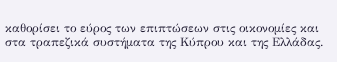καθορίσει το εύρος των επιπτώσεων στις οικονομίες και στα τραπεζικά συστήματα της Κύπρου και της Ελλάδας.